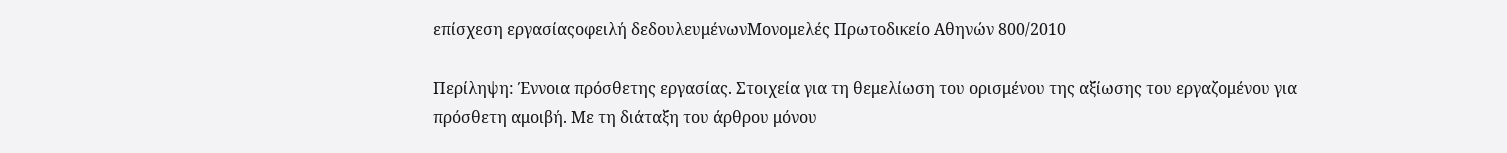επίσχεση εργασίαςοφειλή δεδουλευμένωνΜονομελές Πρωτοδικείο Αθηνών 800/2010

Περίληψη: Έννοια πρόσθετης εργασίας. Στοιχεία για τη θεμελίωση του ορισμένου της αξίωσης του εργαζομένου για πρόσθετη αμοιβή. Με τη διάταξη του άρθρου μόνου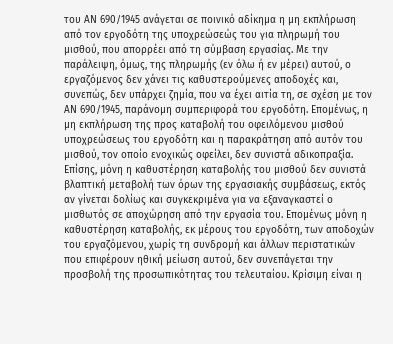του ΑΝ 690/1945 ανάγεται σε ποινικό αδίκημα η μη εκπλήρωση από τον εργοδότη της υποχρεώσεώς του για πληρωμή του μισθού, που απορρέει από τη σύμβαση εργασίας. Με την παράλειψη, όμως, της πληρωμής (εν όλω ή εν μέρει) αυτού, ο εργαζόμενος δεν χάνει τις καθυστερούμενες αποδοχές και, συνεπώς, δεν υπάρχει ζημία, που να έχει αιτία τη, σε σχέση με τον ΑΝ 690/1945, παράνομη συμπεριφορά του εργοδότη. Επομένως, η μη εκπλήρωση της προς καταβολή του οφειλόμενου μισθού υποχρεώσεως του εργοδότη και η παρακράτηση από αυτόν του μισθού, τον οποίο ενοχικώς οφείλει, δεν συνιστά αδικοπραξία. Επίσης, μόνη η καθυστέρηση καταβολής του μισθού δεν συνιστά βλαπτική μεταβολή των όρων της εργασιακής συμβάσεως, εκτός αν γίνεται δολίως και συγκεκριμένα για να εξαναγκαστεί ο μισθωτός σε αποχώρηση από την εργασία του. Επομένως μόνη η καθυστέρηση καταβολής, εκ μέρους του εργοδότη, των αποδοχών του εργαζόμενου, χωρίς τη συνδρομή και άλλων περιστατικών που επιφέρουν ηθική μείωση αυτού, δεν συνεπάγεται την προσβολή της προσωπικότητας του τελευταίου. Κρίσιμη είναι η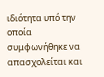ιδιότητα υπό την οποία συμφωνήθηκε να απασχολείται και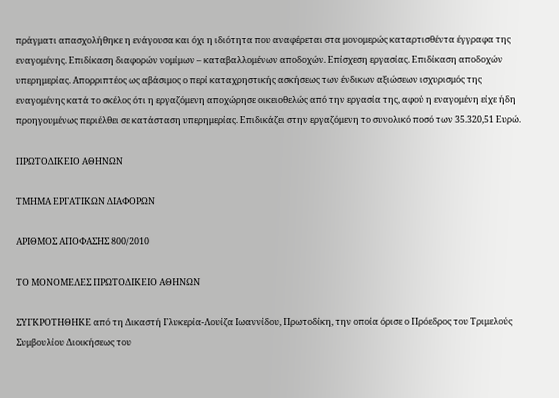πράγματι απασχολήθηκε η ενάγουσα και όχι η ιδιότητα που αναφέρεται στα μονομερώς καταρτισθέντα έγγραφα της εναγομένης. Επιδίκαση διαφορών νομίμων – καταβαλλομένων αποδοχών. Επίσχεση εργασίας. Επιδίκαση αποδοχών υπερημερίας. Απορριπτέος ως αβάσιμος ο περί καταχρηστικής ασκήσεως των ένδικων αξιώσεων ισχυρισμός της εναγομένης κατά το σκέλος ότι η εργαζόμενη αποχώρησε οικειοθελώς από την εργασία της, αφού η εναγομένη είχε ήδη προηγουμένως περιέλθει σε κατάσταση υπερημερίας. Επιδικάζει στην εργαζόμενη το συνολικό ποσό των 35.320,51 Ευρώ.

ΠΡΩΤΟΔΙΚΕΙΟ ΑΘΗΝΩΝ

ΤΜΗΜΑ ΕΡΓΑΤΙΚΩΝ ΔΙΑΦΟΡΩΝ

ΑΡΙΘΜΟΣ ΑΠΟΦΑΣΗΣ 800/2010

ΤΟ ΜΟΝΟΜΕΛΕΣ ΠΡΩΤΟΔΙΚΕΙΟ ΑΘΗΝΩΝ

ΣΥΓΚΡΟΤΗΘΗΚΕ από τη Δικαστή Γλυκερία-Λουίζα Ιωαννίδου, Πρωτοδίκη, την οποία όρισε ο Πρόεδρος του Τριμελούς Συμβουλίου Διοικήσεως του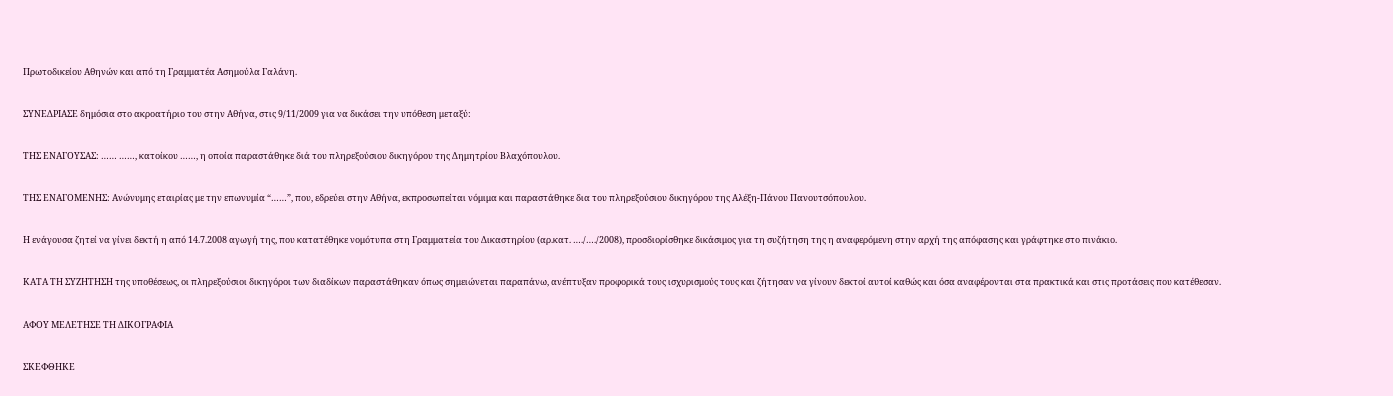Πρωτοδικείου Αθηνών και από τη Γραμματέα Ασημούλα Γαλάνη.

ΣΥΝΕΔΡΙΑΣΕ δημόσια στο ακροατήριο του στην Αθήνα, στις 9/11/2009 για να δικάσει την υπόθεση μεταξύ:

ΤΗΣ ΕΝΑΓΟΥΣΑΣ: …… ……, κατοίκου ……, η οποία παραστάθηκε διά του πληρεξούσιου δικηγόρου της Δημητρίου Βλαχόπουλου.

ΤΗΣ ΕΝΑΓΟΜΕΝΗΣ: Ανώνυμης εταιρίας με την επωνυμία “……”, που, εδρεύει στην Αθήνα, εκπροσωπείται νόμιμα και παραστάθηκε δια του πληρεξούσιου δικηγόρου της Αλέξη-Πάνου Πανουτσόπουλου.

Η ενάγουσα ζητεί να γίνει δεκτή η από 14.7.2008 αγωγή της, που κατατέθηκε νομότυπα στη Γραμματεία του Δικαστηρίου (αρ.κατ. …./…./2008), προσδιορίσθηκε δικάσιμος για τη συζήτηση της η αναφερόμενη στην αρχή της απόφασης και γράφτηκε στο πινάκιο.

ΚΑΤΑ ΤΗ ΣΥΖΗΤΗΣΗ της υποθέσεως, οι πληρεξούσιοι δικηγόροι των διαδίκων παραστάθηκαν όπως σημειώνεται παραπάνω, ανέπτυξαν προφορικά τους ισχυρισμούς τους και ζήτησαν να γίνουν δεκτοί αυτοί καθώς και όσα αναφέρονται στα πρακτικά και στις προτάσεις που κατέθεσαν.

ΑΦΟΥ ΜΕΛΕΤΗΣΕ ΤΗ ΔΙΚΟΓΡΑΦΙΑ

ΣΚΕΦΘΗΚΕ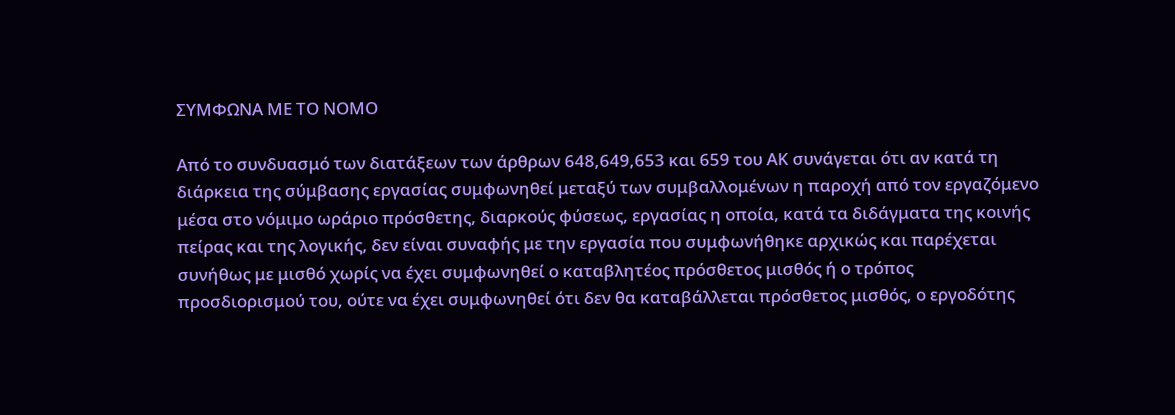ΣΥΜΦΩΝΑ ΜΕ ΤΟ ΝΟΜΟ

Από το συνδυασμό των διατάξεων των άρθρων 648,649,653 και 659 του ΑΚ συνάγεται ότι αν κατά τη διάρκεια της σύμβασης εργασίας συμφωνηθεί μεταξύ των συμβαλλομένων η παροχή από τον εργαζόμενο μέσα στο νόμιμο ωράριο πρόσθετης, διαρκούς φύσεως, εργασίας η οποία, κατά τα διδάγματα της κοινής πείρας και της λογικής, δεν είναι συναφής με την εργασία που συμφωνήθηκε αρχικώς και παρέχεται συνήθως με μισθό χωρίς να έχει συμφωνηθεί ο καταβλητέος πρόσθετος μισθός ή ο τρόπος προσδιορισμού του, ούτε να έχει συμφωνηθεί ότι δεν θα καταβάλλεται πρόσθετος μισθός, ο εργοδότης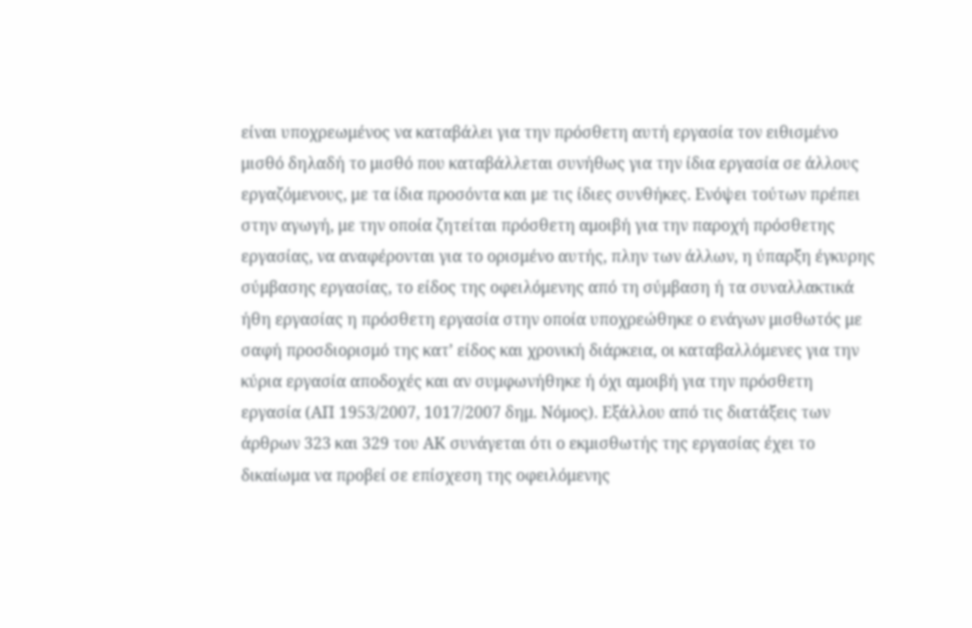είναι υποχρεωμένος να καταβάλει για την πρόσθετη αυτή εργασία τον ειθισμένο μισθό δηλαδή το μισθό που καταβάλλεται συνήθως για την ίδια εργασία σε άλλους εργαζόμενους, με τα ίδια προσόντα και με τις ίδιες συνθήκες. Ενόψει τούτων πρέπει στην αγωγή, με την οποία ζητείται πρόσθετη αμοιβή για την παροχή πρόσθετης εργασίας, να αναφέρονται για το ορισμένο αυτής, πλην των άλλων, η ύπαρξη έγκυρης σύμβασης εργασίας, το είδος της οφειλόμενης από τη σύμβαση ή τα συναλλακτικά ήθη εργασίας η πρόσθετη εργασία στην οποία υποχρεώθηκε ο ενάγων μισθωτός με σαφή προσδιορισμό της κατ’ είδος και χρονική διάρκεια, οι καταβαλλόμενες για την κύρια εργασία αποδοχές και αν συμφωνήθηκε ή όχι αμοιβή για την πρόσθετη εργασία (ΑΠ 1953/2007, 1017/2007 δημ. Νόμος). Εξάλλου από τις διατάξεις των άρθρων 323 και 329 του ΑΚ συνάγεται ότι ο εκμισθωτής της εργασίας έχει το δικαίωμα να προβεί σε επίσχεση της οφειλόμενης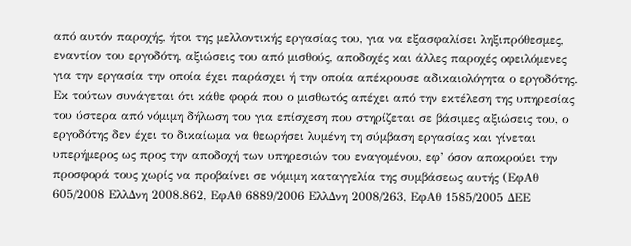από αυτόν παροχής, ήτοι της μελλοντικής εργασίας του, για να εξασφαλίσει ληξιπρόθεσμες, εναντίον του εργοδότη, αξιώσεις του από μισθούς, αποδοχές και άλλες παροχές οφειλόμενες για την εργασία την οποία έχει παράσχει ή την οποία απέκρουσε αδικαιολόγητα ο εργοδότης. Εκ τούτων συνάγεται ότι κάθε φορά που ο μισθωτός απέχει από την εκτέλεση της υπηρεσίας του ύστερα από νόμιμη δήλωση του για επίσχεση που στηρίζεται σε βάσιμες αξιώσεις του, ο εργοδότης δεν έχει το δικαίωμα να θεωρήσει λυμένη τη σύμβαση εργασίας και γίνεται υπερήμερος ως προς την αποδοχή των υπηρεσιών του εναγομένου, εφ’ όσον αποκρούει την προσφορά τους χωρίς να προβαίνει σε νόμιμη καταγγελία της συμβάσεως αυτής (ΕφΑθ 605/2008 ΕλλΔνη 2008.862, ΕφΑθ 6889/2006 ΕλλΔνη 2008/263, ΕφΑθ 1585/2005 ΔΕΕ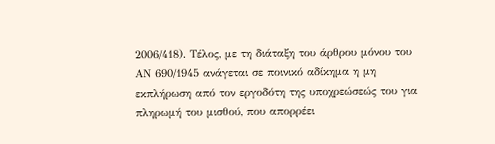2006/418). Τέλος, με τη διάταξη του άρθρου μόνου του ΑΝ 690/1945 ανάγεται σε ποινικό αδίκημα η μη εκπλήρωση από τον εργοδότη της υποχρεώσεώς του για πληρωμή του μισθού, που απορρέει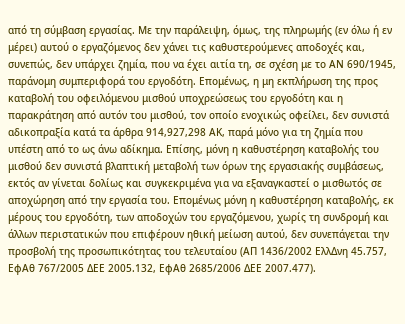από τη σύμβαση εργασίας. Με την παράλειψη, όμως, της πληρωμής (εν όλω ή εν μέρει) αυτού ο εργαζόμενος δεν χάνει τις καθυστερούμενες αποδοχές και, συνεπώς, δεν υπάρχει ζημία, που να έχει αιτία τη, σε σχέση με το ΑΝ 690/1945, παράνομη συμπεριφορά του εργοδότη. Επομένως, η μη εκπλήρωση της προς καταβολή του οφειλόμενου μισθού υποχρεώσεως του εργοδότη και η παρακράτηση από αυτόν του μισθού, τον οποίο ενοχικώς οφείλει, δεν συνιστά αδικοπραξία κατά τα άρθρα 914,927,298 ΑΚ, παρά μόνο για τη ζημία που υπέστη από το ως άνω αδίκημα. Επίσης, μόνη η καθυστέρηση καταβολής του μισθού δεν συνιστά βλαπτική μεταβολή των όρων της εργασιακής συμβάσεως, εκτός αν γίνεται δολίως και συγκεκριμένα για να εξαναγκαστεί ο μισθωτός σε αποχώρηση από την εργασία του. Επομένως μόνη η καθυστέρηση καταβολής, εκ μέρους του εργοδότη, των αποδοχών του εργαζόμενου, χωρίς τη συνδρομή και άλλων περιστατικών που επιφέρουν ηθική μείωση αυτού, δεν συνεπάγεται την προσβολή της προσωπικότητας του τελευταίου (ΑΠ 1436/2002 ΕλλΔνη 45.757, ΕφΑθ 767/2005 ΔΕΕ 2005.132, ΕφΑθ 2685/2006 ΔΕΕ 2007.477).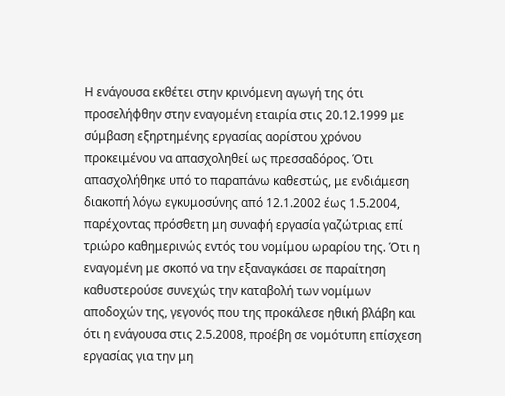Η ενάγουσα εκθέτει στην κρινόμενη αγωγή της ότι προσελήφθην στην εναγομένη εταιρία στις 20.12.1999 με σύμβαση εξηρτημένης εργασίας αορίστου χρόνου προκειμένου να απασχοληθεί ως πρεσσαδόρος. Ότι απασχολήθηκε υπό το παραπάνω καθεστώς, με ενδιάμεση διακοπή λόγω εγκυμοσύνης από 12.1.2002 έως 1.5.2004, παρέχοντας πρόσθετη μη συναφή εργασία γαζώτριας επί τριώρο καθημερινώς εντός του νομίμου ωραρίου της. Ότι η εναγομένη με σκοπό να την εξαναγκάσει σε παραίτηση καθυστερούσε συνεχώς την καταβολή των νομίμων αποδοχών της, γεγονός που της προκάλεσε ηθική βλάβη και ότι η ενάγουσα στις 2.5.2008, προέβη σε νομότυπη επίσχεση εργασίας για την μη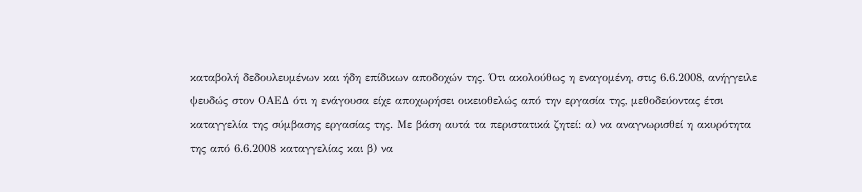καταβολή δεδουλευμένων και ήδη επίδικων αποδοχών της. Ότι ακολούθως η εναγομένη, στις 6.6.2008, ανήγγειλε ψευδώς στον ΟΑΕΔ ότι η ενάγουσα είχε αποχωρήσει οικειοθελώς από την εργασία της, μεθοδεύοντας έτσι καταγγελία της σύμβασης εργασίας της. Με βάση αυτά τα περιστατικά ζητεί: α) να αναγνωρισθεί η ακυρότητα της από 6.6.2008 καταγγελίας και β) να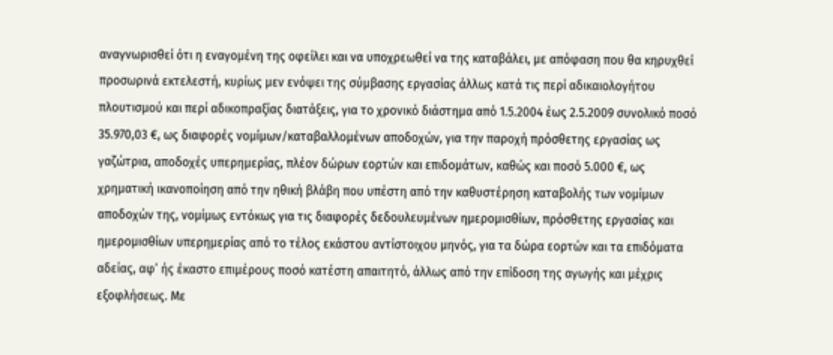αναγνωρισθεί ότι η εναγομένη της οφείλει και να υποχρεωθεί να της καταβάλει, με απόφαση που θα κηρυχθεί προσωρινά εκτελεστή, κυρίως μεν ενόψει της σύμβασης εργασίας άλλως κατά τις περί αδικαιολογήτου πλουτισμού και περί αδικοπραξίας διατάξεις, για το χρονικό διάστημα από 1.5.2004 έως 2.5.2009 συνολικό ποσό 35.970,03 €, ως διαφορές νομίμων/καταβαλλομένων αποδοχών, για την παροχή πρόσθετης εργασίας ως γαζώτρια, αποδοχές υπερημερίας, πλέον δώρων εορτών και επιδομάτων, καθώς και ποσό 5.000 €, ως χρηματική ικανοποίηση από την ηθική βλάβη που υπέστη από την καθυστέρηση καταβολής των νομίμων αποδοχών της, νομίμως εντόκως για τις διαφορές δεδουλευμένων ημερομισθίων, πρόσθετης εργασίας και ημερομισθίων υπερημερίας από το τέλος εκάστου αντίστοιχου μηνός, για τα δώρα εορτών και τα επιδόματα αδείας, αφ’ ής έκαστο επιμέρους ποσό κατέστη απαιτητό, άλλως από την επίδοση της αγωγής και μέχρις εξοφλήσεως. Με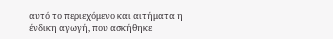αυτό το περιεχόμενο και αιτήματα η ένδικη αγωγή, που ασκήθηκε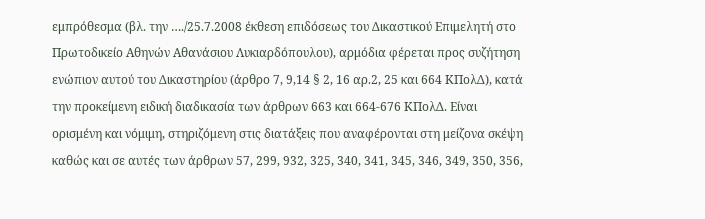εμπρόθεσμα (βλ. την …./25.7.2008 έκθεση επιδόσεως του Δικαστικού Επιμελητή στο Πρωτοδικείο Αθηνών Αθανάσιου Λυκιαρδόπουλου), αρμόδια φέρεται προς συζήτηση ενώπιον αυτού του Δικαστηρίου (άρθρο 7, 9,14 § 2, 16 αρ.2, 25 και 664 ΚΠολΔ), κατά την προκείμενη ειδική διαδικασία των άρθρων 663 και 664-676 ΚΠολΔ. Είναι ορισμένη και νόμιμη, στηριζόμενη στις διατάξεις που αναφέρονται στη μείζονα σκέψη καθώς και σε αυτές των άρθρων 57, 299, 932, 325, 340, 341, 345, 346, 349, 350, 356,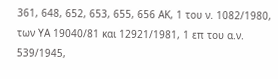361, 648, 652, 653, 655, 656 ΑΚ, 1 του ν. 1082/1980, των ΥΑ 19040/81 και 12921/1981, 1 επ του α.ν. 539/1945,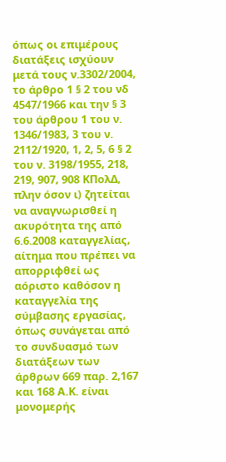όπως οι επιμέρους διατάξεις ισχύουν μετά τους ν.3302/2004, το άρθρο 1 § 2 του νδ 4547/1966 και την § 3 του άρθρου 1 του ν. 1346/1983, 3 του ν. 2112/1920, 1, 2, 5, 6 § 2 του ν. 3198/1955, 218, 219, 907, 908 ΚΠολΔ, πλην όσον ι) ζητείται να αναγνωρισθεί η ακυρότητα της από 6.6.2008 καταγγελίας, αίτημα που πρέπει να απορριφθεί ως αόριστο καθόσον η καταγγελία της σύμβασης εργασίας, όπως συνάγεται από το συνδυασμό των διατάξεων των άρθρων 669 παρ. 2,167 και 168 Α.Κ. είναι μονομερής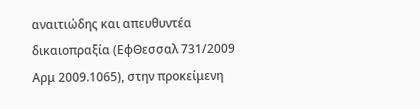αναιτιώδης και απευθυντέα δικαιοπραξία (ΕφΘεσσαλ 731/2009 Αρμ 2009.1065), στην προκείμενη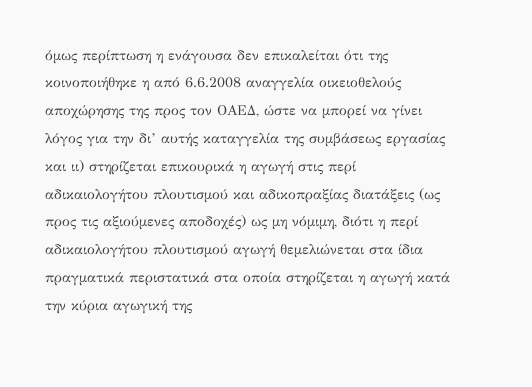όμως περίπτωση η ενάγουσα δεν επικαλείται ότι της κοινοποιήθηκε η από 6.6.2008 αναγγελία οικειοθελούς αποχώρησης της προς τον ΟΑΕΔ, ώστε να μπορεί να γίνει λόγος για την δι’ αυτής καταγγελία της συμβάσεως εργασίας και ιι) στηρίζεται επικουρικά η αγωγή στις περί αδικαιολογήτου πλουτισμού και αδικοπραξίας διατάξεις (ως προς τις αξιούμενες αποδοχές) ως μη νόμιμη, διότι η περί αδικαιολογήτου πλουτισμού αγωγή θεμελιώνεται στα ίδια πραγματικά περιστατικά στα οποία στηρίζεται η αγωγή κατά την κύρια αγωγική της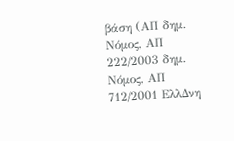βάση (ΑΠ δημ. Νόμος, ΑΠ 222/2003 δημ. Νόμος, ΑΠ 712/2001 ΕλλΔνη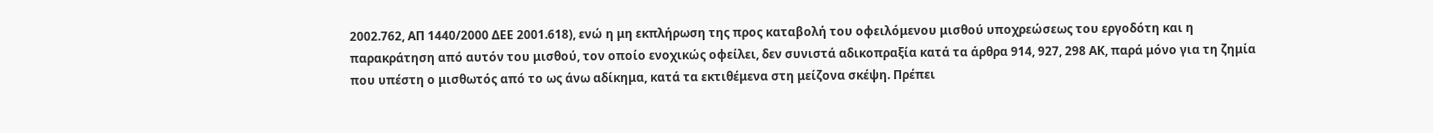2002.762, ΑΠ 1440/2000 ΔΕΕ 2001.618), ενώ η μη εκπλήρωση της προς καταβολή του οφειλόμενου μισθού υποχρεώσεως του εργοδότη και η παρακράτηση από αυτόν του μισθού, τον οποίο ενοχικώς οφείλει, δεν συνιστά αδικοπραξία κατά τα άρθρα 914, 927, 298 ΑΚ, παρά μόνο για τη ζημία που υπέστη ο μισθωτός από το ως άνω αδίκημα, κατά τα εκτιθέμενα στη μείζονα σκέψη. Πρέπει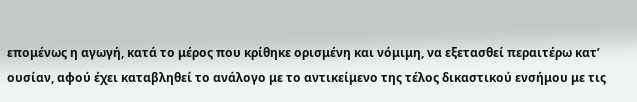επομένως η αγωγή, κατά το μέρος που κρίθηκε ορισμένη και νόμιμη, να εξετασθεί περαιτέρω κατ’ ουσίαν, αφού έχει καταβληθεί το ανάλογο με το αντικείμενο της τέλος δικαστικού ενσήμου με τις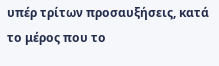υπέρ τρίτων προσαυξήσεις, κατά το μέρος που το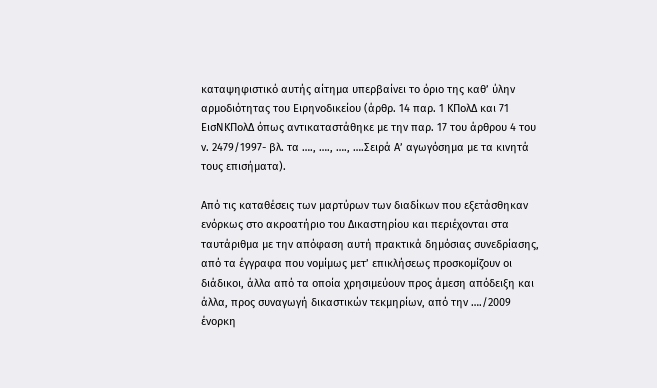καταψηφιστικό αυτής αίτημα υπερβαίνει το όριο της καθ’ ύλην αρμοδιότητας του Ειρηνοδικείου (άρθρ. 14 παρ. 1 ΚΠολΔ και 71 ΕισΝΚΠολΔ όπως αντικαταστάθηκε με την παρ. 17 του άρθρου 4 του ν. 2479/1997- βλ. τα …., …., …., ….Σειρά Α’ αγωγόσημα με τα κινητά τους επισήματα).

Από τις καταθέσεις των μαρτύρων των διαδίκων που εξετάσθηκαν ενόρκως στο ακροατήριο του Δικαστηρίου και περιέχονται στα ταυτάριθμα με την απόφαση αυτή πρακτικά δημόσιας συνεδρίασης, από τα έγγραφα που νομίμως μετ’ επικλήσεως προσκομίζουν οι διάδικοι, άλλα από τα οποία χρησιμεύουν προς άμεση απόδειξη και άλλα, προς συναγωγή δικαστικών τεκμηρίων, από την …./2009 ένορκη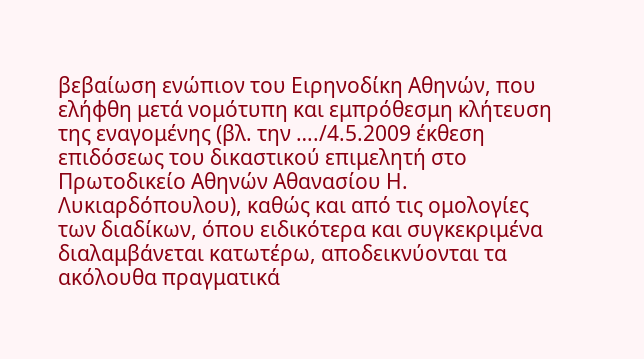βεβαίωση ενώπιον του Ειρηνοδίκη Αθηνών, που ελήφθη μετά νομότυπη και εμπρόθεσμη κλήτευση της εναγομένης (βλ. την …./4.5.2009 έκθεση επιδόσεως του δικαστικού επιμελητή στο Πρωτοδικείο Αθηνών Αθανασίου Η. Λυκιαρδόπουλου), καθώς και από τις ομολογίες των διαδίκων, όπου ειδικότερα και συγκεκριμένα διαλαμβάνεται κατωτέρω, αποδεικνύονται τα ακόλουθα πραγματικά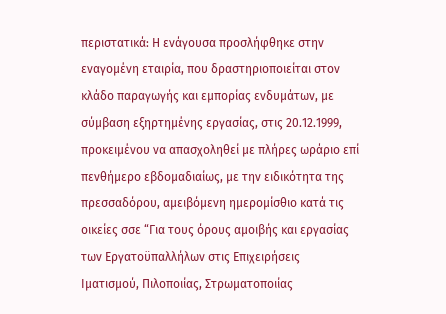περιστατικά: Η ενάγουσα προσλήφθηκε στην εναγομένη εταιρία, που δραστηριοποιείται στον κλάδο παραγωγής και εμπορίας ενδυμάτων, με σύμβαση εξηρτημένης εργασίας, στις 20.12.1999, προκειμένου να απασχοληθεί με πλήρες ωράριο επί πενθήμερο εβδομαδιαίως, με την ειδικότητα της πρεσσαδόρου, αμειβόμενη ημερομίσθιο κατά τις οικείες σσε “Για τους όρους αμοιβής και εργασίας των Εργατοϋπαλλήλων στις Επιχειρήσεις Ιματισμού, Πιλοποιίας, Στρωματοποιίας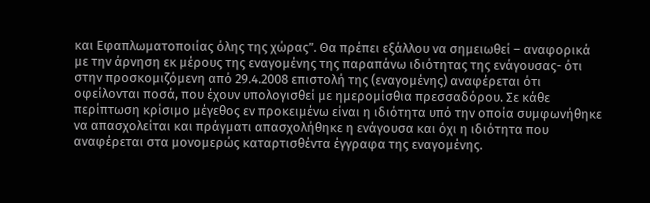και Εφαπλωματοποιίας όλης της χώρας”. Θα πρέπει εξάλλου να σημειωθεί – αναφορικά με την άρνηση εκ μέρους της εναγομένης της παραπάνω ιδιότητας της ενάγουσας- ότι στην προσκομιζόμενη από 29.4.2008 επιστολή της (εναγομένης) αναφέρεται ότι οφείλονται ποσά, που έχουν υπολογισθεί με ημερομίσθια πρεσσαδόρου. Σε κάθε περίπτωση κρίσιμο μέγεθος εν προκειμένω είναι η ιδιότητα υπό την οποία συμφωνήθηκε να απασχολείται και πράγματι απασχολήθηκε η ενάγουσα και όχι η ιδιότητα που αναφέρεται στα μονομερώς καταρτισθέντα έγγραφα της εναγομένης.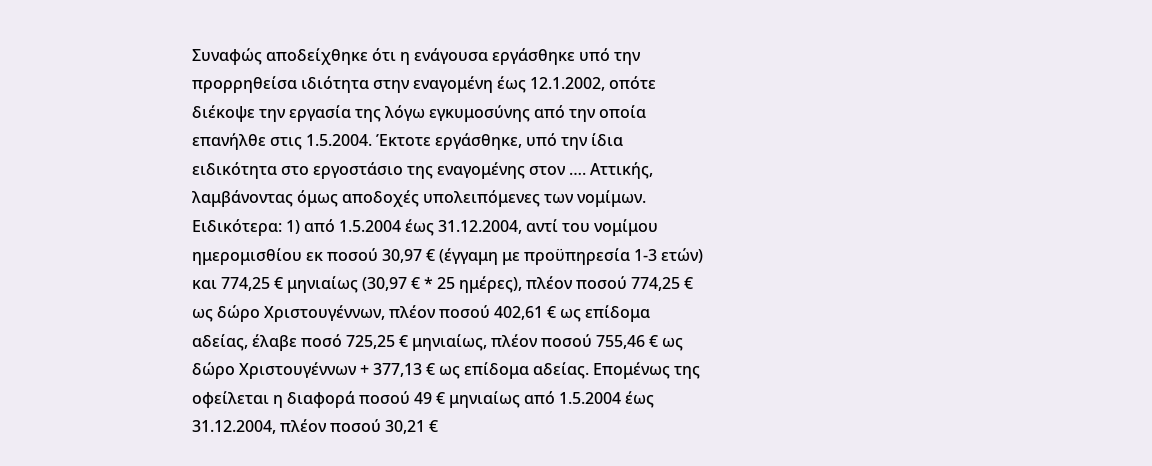Συναφώς αποδείχθηκε ότι η ενάγουσα εργάσθηκε υπό την προρρηθείσα ιδιότητα στην εναγομένη έως 12.1.2002, οπότε διέκοψε την εργασία της λόγω εγκυμοσύνης από την οποία επανήλθε στις 1.5.2004. Έκτοτε εργάσθηκε, υπό την ίδια ειδικότητα στο εργοστάσιο της εναγομένης στον …. Αττικής, λαμβάνοντας όμως αποδοχές υπολειπόμενες των νομίμων. Ειδικότερα: 1) από 1.5.2004 έως 31.12.2004, αντί του νομίμου ημερομισθίου εκ ποσού 30,97 € (έγγαμη με προϋπηρεσία 1-3 ετών) και 774,25 € μηνιαίως (30,97 € * 25 ημέρες), πλέον ποσού 774,25 € ως δώρο Χριστουγέννων, πλέον ποσού 402,61 € ως επίδομα αδείας, έλαβε ποσό 725,25 € μηνιαίως, πλέον ποσού 755,46 € ως δώρο Χριστουγέννων + 377,13 € ως επίδομα αδείας. Επομένως της οφείλεται η διαφορά ποσού 49 € μηνιαίως από 1.5.2004 έως 31.12.2004, πλέον ποσού 30,21 €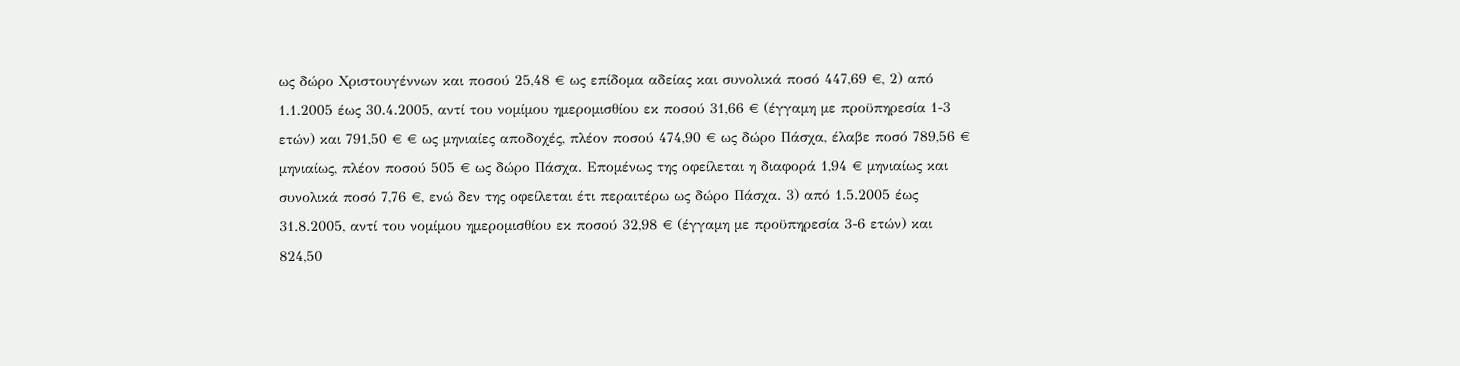ως δώρο Χριστουγέννων και ποσού 25,48 € ως επίδομα αδείας και συνολικά ποσό 447,69 €, 2) από 1.1.2005 έως 30.4.2005, αντί του νομίμου ημερομισθίου εκ ποσού 31,66 € (έγγαμη με προϋπηρεσία 1-3 ετών) και 791,50 € € ως μηνιαίες αποδοχές, πλέον ποσού 474,90 € ως δώρο Πάσχα, έλαβε ποσό 789,56 € μηνιαίως, πλέον ποσού 505 € ως δώρο Πάσχα. Επομένως της οφείλεται η διαφορά 1,94 € μηνιαίως και συνολικά ποσό 7,76 €, ενώ δεν της οφείλεται έτι περαιτέρω ως δώρο Πάσχα. 3) από 1.5.2005 έως 31.8.2005, αντί του νομίμου ημερομισθίου εκ ποσού 32,98 € (έγγαμη με προϋπηρεσία 3-6 ετών) και 824,50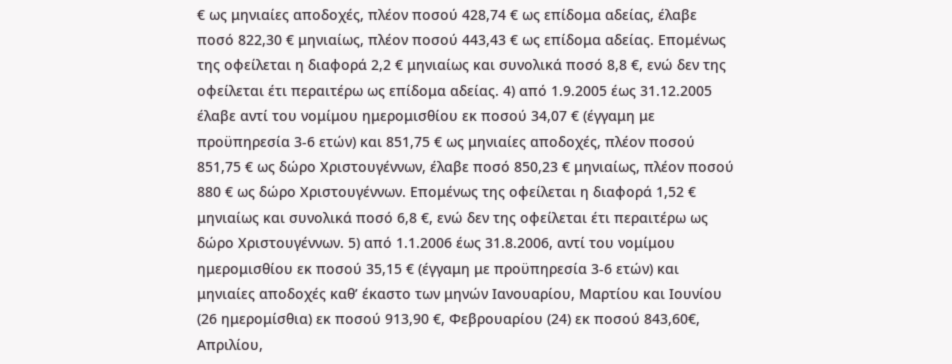€ ως μηνιαίες αποδοχές, πλέον ποσού 428,74 € ως επίδομα αδείας, έλαβε ποσό 822,30 € μηνιαίως, πλέον ποσού 443,43 € ως επίδομα αδείας. Επομένως της οφείλεται η διαφορά 2,2 € μηνιαίως και συνολικά ποσό 8,8 €, ενώ δεν της οφείλεται έτι περαιτέρω ως επίδομα αδείας. 4) από 1.9.2005 έως 31.12.2005 έλαβε αντί του νομίμου ημερομισθίου εκ ποσού 34,07 € (έγγαμη με προϋπηρεσία 3-6 ετών) και 851,75 € ως μηνιαίες αποδοχές, πλέον ποσού 851,75 € ως δώρο Χριστουγέννων, έλαβε ποσό 850,23 € μηνιαίως, πλέον ποσού 880 € ως δώρο Χριστουγέννων. Επομένως της οφείλεται η διαφορά 1,52 € μηνιαίως και συνολικά ποσό 6,8 €, ενώ δεν της οφείλεται έτι περαιτέρω ως δώρο Χριστουγέννων. 5) από 1.1.2006 έως 31.8.2006, αντί του νομίμου ημερομισθίου εκ ποσού 35,15 € (έγγαμη με προϋπηρεσία 3-6 ετών) και μηνιαίες αποδοχές καθ’ έκαστο των μηνών Ιανουαρίου, Μαρτίου και Ιουνίου (26 ημερομίσθια) εκ ποσού 913,90 €, Φεβρουαρίου (24) εκ ποσού 843,60€, Απριλίου,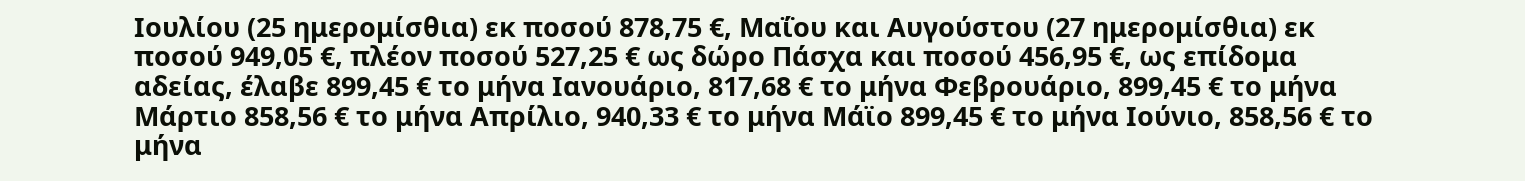Ιουλίου (25 ημερομίσθια) εκ ποσού 878,75 €, Μαΐου και Αυγούστου (27 ημερομίσθια) εκ ποσού 949,05 €, πλέον ποσού 527,25 € ως δώρο Πάσχα και ποσού 456,95 €, ως επίδομα αδείας, έλαβε 899,45 € το μήνα Ιανουάριο, 817,68 € το μήνα Φεβρουάριο, 899,45 € το μήνα Μάρτιο 858,56 € το μήνα Απρίλιο, 940,33 € το μήνα Μάϊο 899,45 € το μήνα Ιούνιο, 858,56 € το μήνα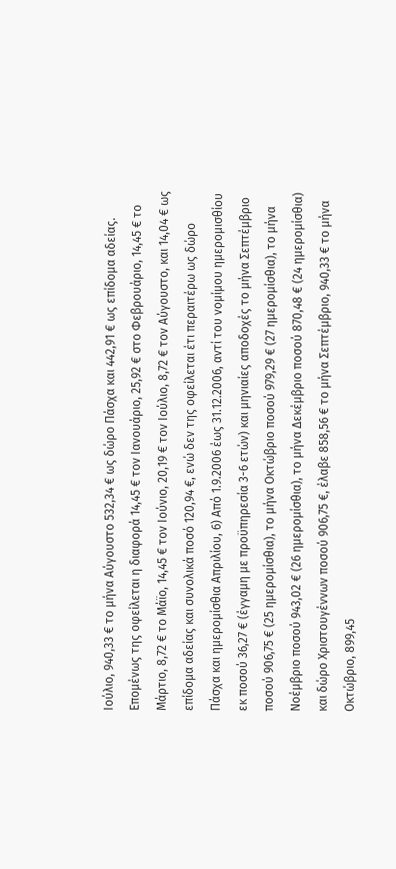Ιούλιο, 940,33 € το μήνα Αύγουστο 532,34 € ως δώρο Πάσχα και 442,91 € ως επίδομα αδείας. Επομένως της οφείλεται η διαφορά 14,45 € τον Ιανουάριο, 25,92 € στο Φεβρουάριο, 14,45 € το Μάρτιο, 8,72 € το Μάϊο, 14,45 € τον Ιούνιο, 20,19 € τον Ιούλιο, 8,72 € τον Αύγουστο, και 14,04 € ως επίδομα αδείας και συνολικά ποσό 120,94 €, ενώ δεν της οφείλεται έτι περαιτέρω ως δώρο Πάσχα και ημερομίσθια Απριλίου, 6) Από 1.9.2006 έως 31.12.2006, αντί του νομίμου ημερομισθίου εκ ποσού 36,27 € (έγγαμη με προϋπηρεσία 3-6 ετών) και μηνιαίες αποδοχές το μήνα Σεπτέμβριο ποσού 906,75 € (25 ημερομίσθια), το μήνα Οκτώβριο ποσού 979,29 € (27 ημερομίσθια), το μήνα Νοέμβριο ποσού 943,02 € (26 ημερομίσθια), το μήνα Δεκέμβριο ποσού 870,48 € (24 ημερομίσθια) και δώρο Χριστουγέννων ποσού 906,75 €, έλαβε 858,56 € το μήνα Σεπτέμβριο, 940,33 € το μήνα Οκτώβριο, 899,45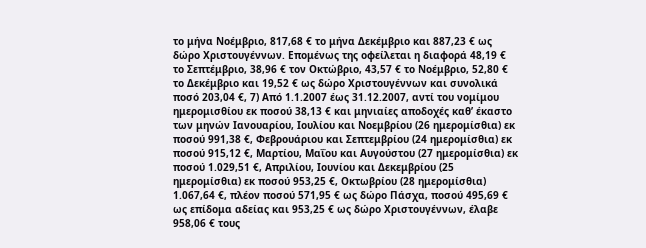το μήνα Νοέμβριο, 817,68 € το μήνα Δεκέμβριο και 887,23 € ως δώρο Χριστουγέννων. Επομένως της οφείλεται η διαφορά 48,19 € το Σεπτέμβριο, 38,96 € τον Οκτώβριο, 43,57 € το Νοέμβριο, 52,80 € το Δεκέμβριο και 19,52 € ως δώρο Χριστουγέννων και συνολικά ποσό 203,04 €, 7) Από 1.1.2007 έως 31.12.2007, αντί του νομίμου ημερομισθίου εκ ποσού 38,13 € και μηνιαίες αποδοχές καθ’ έκαστο των μηνών Ιανουαρίου, Ιουλίου και Νοεμβρίου (26 ημερομίσθια) εκ ποσού 991,38 €, Φεβρουάριου και Σεπτεμβρίου (24 ημερομίσθια) εκ ποσού 915,12 €, Μαρτίου, Μαΐου και Αυγούστου (27 ημερομίσθια) εκ ποσού 1.029,51 €, Απριλίου, Ιουνίου και Δεκεμβρίου (25 ημερομίσθια) εκ ποσού 953,25 €, Οκτωβρίου (28 ημερομίσθια) 1.067,64 €, πλέον ποσού 571,95 € ως δώρο Πάσχα, ποσού 495,69 € ως επίδομα αδείας και 953,25 € ως δώρο Χριστουγέννων, έλαβε 958,06 € τους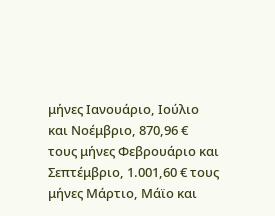μήνες Ιανουάριο, Ιούλιο και Νοέμβριο, 870,96 € τους μήνες Φεβρουάριο και Σεπτέμβριο, 1.001,60 € τους μήνες Μάρτιο, Μάϊο και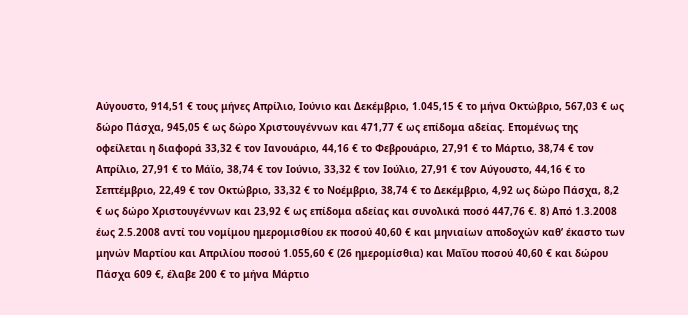Αύγουστο, 914,51 € τους μήνες Απρίλιο, Ιούνιο και Δεκέμβριο, 1.045,15 € το μήνα Οκτώβριο, 567,03 € ως δώρο Πάσχα, 945,05 € ως δώρο Χριστουγέννων και 471,77 € ως επίδομα αδείας. Επομένως της οφείλεται η διαφορά 33,32 € τον Ιανουάριο, 44,16 € το Φεβρουάριο, 27,91 € το Μάρτιο, 38,74 € τον Απρίλιο, 27,91 € το Μάϊο, 38,74 € τον Ιούνιο, 33,32 € τον Ιούλιο, 27,91 € τον Αύγουστο, 44,16 € το Σεπτέμβριο, 22,49 € τον Οκτώβριο, 33,32 € το Νοέμβριο, 38,74 € το Δεκέμβριο, 4,92 ως δώρο Πάσχα, 8,2 € ως δώρο Χριστουγέννων και 23,92 € ως επίδομα αδείας και συνολικά ποσό 447,76 €. 8) Από 1.3.2008 έως 2.5.2008 αντί του νομίμου ημερομισθίου εκ ποσού 40,60 € και μηνιαίων αποδοχών καθ’ έκαστο των μηνών Μαρτίου και Απριλίου ποσού 1.055,60 € (26 ημερομίσθια) και Μαΐου ποσού 40,60 € και δώρου Πάσχα 609 €, έλαβε 200 € το μήνα Μάρτιο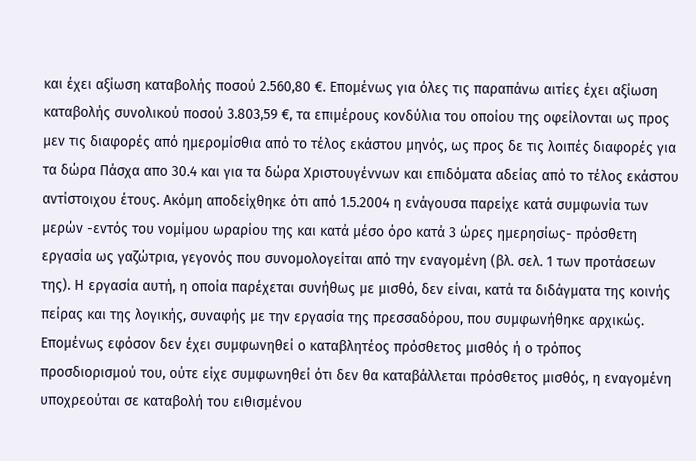και έχει αξίωση καταβολής ποσού 2.560,80 €. Επομένως για όλες τις παραπάνω αιτίες έχει αξίωση καταβολής συνολικού ποσού 3.803,59 €, τα επιμέρους κονδύλια του οποίου της οφείλονται ως προς μεν τις διαφορές από ημερομίσθια από το τέλος εκάστου μηνός, ως προς δε τις λοιπές διαφορές για τα δώρα Πάσχα απο 30.4 και για τα δώρα Χριστουγέννων και επιδόματα αδείας από το τέλος εκάστου αντίστοιχου έτους. Ακόμη αποδείχθηκε ότι από 1.5.2004 η ενάγουσα παρείχε κατά συμφωνία των μερών -εντός του νομίμου ωραρίου της και κατά μέσο όρο κατά 3 ώρες ημερησίως- πρόσθετη εργασία ως γαζώτρια, γεγονός που συνομολογείται από την εναγομένη (βλ. σελ. 1 των προτάσεων της). Η εργασία αυτή, η οποία παρέχεται συνήθως με μισθό, δεν είναι, κατά τα διδάγματα της κοινής πείρας και της λογικής, συναφής με την εργασία της πρεσσαδόρου, που συμφωνήθηκε αρχικώς. Επομένως εφόσον δεν έχει συμφωνηθεί ο καταβλητέος πρόσθετος μισθός ή ο τρόπος προσδιορισμού του, ούτε είχε συμφωνηθεί ότι δεν θα καταβάλλεται πρόσθετος μισθός, η εναγομένη υποχρεούται σε καταβολή του ειθισμένου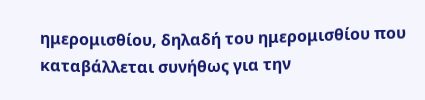ημερομισθίου, δηλαδή του ημερομισθίου που καταβάλλεται συνήθως για την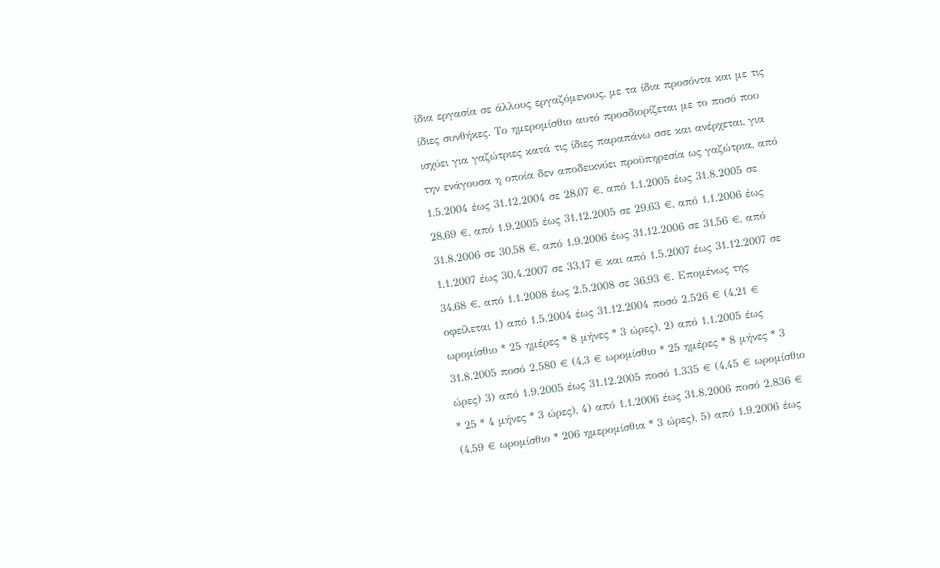ίδια εργασία σε άλλους εργαζόμενους, με τα ίδια προσόντα και με τις ίδιες συνθήκες. Το ημερομίσθιο αυτό προσδιορίζεται με το ποσό που ισχύει για γαζώτριες κατά τις ίδιες παραπάνω σσε και ανέρχεται, για την ενάγουσα η οποία δεν αποδεικνύει προϋπηρεσία ως γαζώτρια, από 1.5.2004 έως 31.12.2004 σε 28,07 €, από 1.1.2005 έως 31.8.2005 σε 28,69 €, από 1.9.2005 έως 31.12.2005 σε 29,63 €, από 1.1.2006 έως 31.8.2006 σε 30,58 €, από 1.9.2006 έως 31.12.2006 σε 31,56 €, από 1.1.2007 έως 30.4.2007 σε 33,17 € και από 1.5.2007 έως 31.12.2007 σε 34,68 €, από 1.1.2008 έως 2.5.2008 σε 36,93 €. Επομένως της οφείλεται 1) από 1.5.2004 έως 31.12.2004 ποσό 2.526 € (4,21 € ωρομίσθιο * 25 ημέρες * 8 μήνες * 3 ώρες), 2) από 1.1.2005 έως 31.8.2005 ποσό 2.580 € (4,3 € ωρομίσθιο * 25 ημέρες * 8 μήνες * 3 ώρες) 3) από 1.9.2005 έως 31.12.2005 ποσό 1.335 € (4,45 € ωρομίσθιο * 25 * 4 μήνες * 3 ώρες), 4) από 1.1.2006 έως 31.8.2006 ποσό 2.836 € (4,59 € ωρομίσθιο * 206 ημερομίσθια * 3 ώρες), 5) από 1.9.2006 έως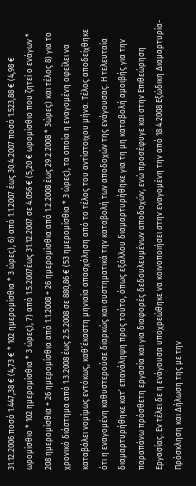31.12.2006 ποσό 1.447,38 € (4,73 € * 102 ημερομίσθια * 3 ώρες), 6) από 1.1.2007 έως 30.4.2007 ποσό 1.523,88 € (4,98 € ωρομίσθιο * 102 ημερομίσθια * 3 ώρες), 7) από 1.5.2007έως 31.12.2007 σε 4.056 € (5,20 € ωρομίσθιο που ζητεί ο ενάγων * 208 ημερομίσθια + 26 ημερομίσθια από 1.1.2008 + 26 ημερομίσθια από 1.2.2008 έως 29.2.2008 * 3ώρες) και τέλος 8) για το χρονικό διάστημα από 1.3.2008 έως 2.5.2008 σε 880,86 € (53 ημερομίσθια * 3 ώρες), τα οποία η εναγομένη οφείλει να καταβάλει νομίμως εντόκως, καθ’έκαστη μηνιαία απασχόληση από το τέλος του αντίστοιχου μήνα. Τέλος αποδείχθηκε ότι η εναγομένη καθυστερούσε διαρκώς και συστηματικά την καταβολή των αποδοχών της ενάγουσας. Η τελευταία διαμαρτυρήθηκε κατ’ επανάληψη προς τούτο, όπως εξάλλου διαμαρτυρήθηκε για τη μη καταβολή αμοιβής για την παραπάνω πρόσθετη εργασία και για διαφορές δεδουλευμένων αποδοχών, ενώ προσέφυγε και στην Επιθεώρηση Εργασίας. Εν τέλει δε η ενάγουσα υποχρεώθηκε να κοινοποιήσει στην εναγομένη την από 18.4.2008 Εξώδικη Διαμαρτυρία-Πρόσκληση και Δήλωση της με την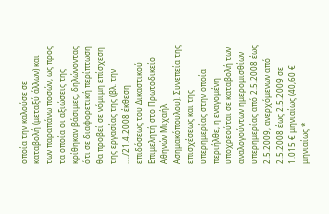οποία την καλούσε σε καταβολή (μεταξύ άλλων) και των παραπάνω ποσών, ως προς τα οποία οι αξιώσεις της κρίθηκαν βάσιμες, δηλώνοντας ότι σε διαφορετική περίπτωση θα προβεί σε νόμιμη επίσχεση της εργασίας της (βλ. την …./21.4.2008 έκθεση επιδόσεως του Δικαστικού Επιμελητή στο Πρωτοδικείο Αθηνών Μιχαήλ Ασημακόπουλου). Συνεπεία της επισχέσεως και της υπερημερίας στην οποία περιήλθε, η εναγομένη υποχρεούται σε καταβολή των αναλογούντων ημερομισθίων υπερημερίας από 2.5.2008 έως 2.5.2009, ανερχόμενων από 2.5.2008 έως 2.5.2009 σε 1.015 € μηνιαίως (40,60 € μηνιαίως *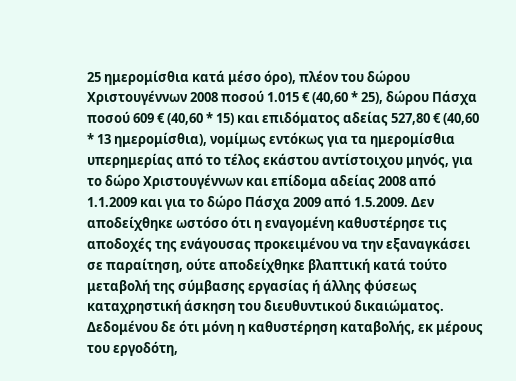25 ημερομίσθια κατά μέσο όρο), πλέον του δώρου Χριστουγέννων 2008 ποσού 1.015 € (40,60 * 25), δώρου Πάσχα ποσού 609 € (40,60 * 15) και επιδόματος αδείας 527,80 € (40,60 * 13 ημερομίσθια), νομίμως εντόκως για τα ημερομίσθια υπερημερίας από το τέλος εκάστου αντίστοιχου μηνός, για το δώρο Χριστουγέννων και επίδομα αδείας 2008 από 1.1.2009 και για το δώρο Πάσχα 2009 από 1.5.2009. Δεν αποδείχθηκε ωστόσο ότι η εναγομένη καθυστέρησε τις αποδοχές της ενάγουσας προκειμένου να την εξαναγκάσει σε παραίτηση, ούτε αποδείχθηκε βλαπτική κατά τούτο μεταβολή της σύμβασης εργασίας ή άλλης φύσεως καταχρηστική άσκηση του διευθυντικού δικαιώματος. Δεδομένου δε ότι μόνη η καθυστέρηση καταβολής, εκ μέρους του εργοδότη,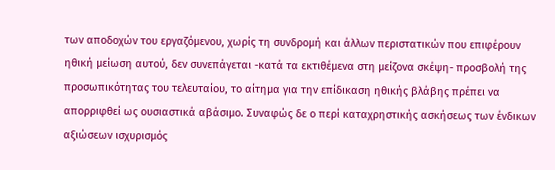των αποδοχών του εργαζόμενου, χωρίς τη συνδρομή και άλλων περιστατικών που επιφέρουν ηθική μείωση αυτού, δεν συνεπάγεται -κατά τα εκτιθέμενα στη μείζονα σκέψη- προσβολή της προσωπικότητας του τελευταίου, το αίτημα για την επίδικαση ηθικής βλάβης πρέπει να απορριφθεί ως ουσιαστικά αβάσιμο. Συναφώς δε ο περί καταχρηστικής ασκήσεως των ένδικων αξιώσεων ισχυρισμός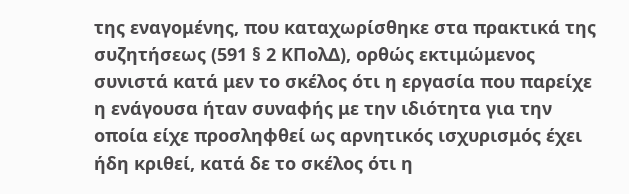της εναγομένης, που καταχωρίσθηκε στα πρακτικά της συζητήσεως (591 § 2 ΚΠολΔ), ορθώς εκτιμώμενος συνιστά κατά μεν το σκέλος ότι η εργασία που παρείχε η ενάγουσα ήταν συναφής με την ιδιότητα για την οποία είχε προσληφθεί ως αρνητικός ισχυρισμός έχει ήδη κριθεί, κατά δε το σκέλος ότι η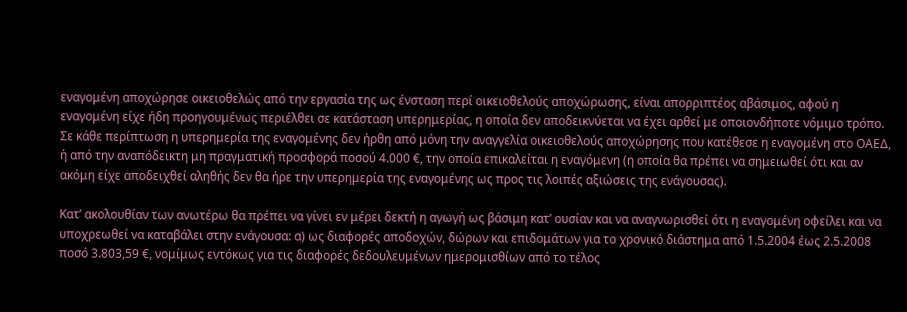εναγομένη αποχώρησε οικειοθελώς από την εργασία της ως ένσταση περί οικειοθελούς αποχώρωσης, είναι απορριπτέος αβάσιμος, αφού η εναγομένη είχε ήδη προηγουμένως περιέλθει σε κατάσταση υπερημερίας, η οποία δεν αποδεικνύεται να έχει αρθεί με οποιονδήποτε νόμιμο τρόπο. Σε κάθε περίπτωση η υπερημερία της εναγομένης δεν ήρθη από μόνη την αναγγελία οικειοθελούς αποχώρησης που κατέθεσε η εναγομένη στο ΟΑΕΔ, ή από την αναπόδεικτη μη πραγματική προσφορά ποσού 4.000 €, την οποία επικαλείται η εναγόμενη (η οποία θα πρέπει να σημειωθεί ότι και αν ακόμη είχε αποδειχθεί αληθής δεν θα ήρε την υπερημερία της εναγομένης ως προς τις λοιπές αξιώσεις της ενάγουσας).

Κατ’ ακολουθίαν των ανωτέρω θα πρέπει να γίνει εν μέρει δεκτή η αγωγή ως βάσιμη κατ’ ουσίαν και να αναγνωρισθεί ότι η εναγομένη οφείλει και να υποχρεωθεί να καταβάλει στην ενάγουσα: α) ως διαφορές αποδοχών, δώρων και επιδομάτων για το χρονικό διάστημα από 1.5.2004 έως 2.5.2008 ποσό 3.803,59 €, νομίμως εντόκως για τις διαφορές δεδουλευμένων ημερομισθίων από το τέλος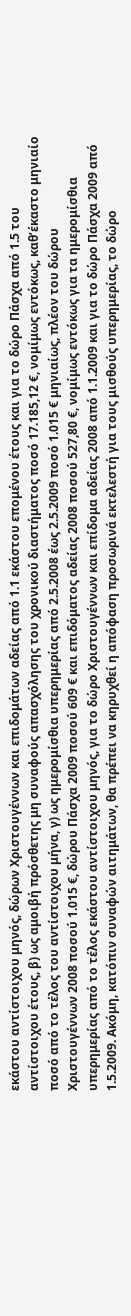εκάστου αντίστοιχου μηνός, δώρων Χριστουγέννων και επιδομάτων αδείας από 1.1 εκάστου επομένου έτους και για το δώρο Πάσχα από 1.5 του αντίστοιχου έτους, β) ως αμοιβή πρόσθετης μη συναφούς απασχόλησης του χρονικού διαστήματος ποσό 17.185,12 €, νομίμως εντόκως, καθ’έκαστο μηνιαίο ποσό από το τέλος του αντίστοιχου μήνα, γ) ως ημερομίσθια υπερημερίας από 2.5.2008 έως 2.5.2009 ποσό 1.015 € μηνιαίως, πλέον του δώρου Χριστουγέννων 2008 ποσού 1.015 €, δώρου Πάσχα 2009 ποσού 609 € και επιδόματος αδείας 2008 ποσού 527,80 €, νομίμως εντόκως για τα ημερομίσθια υπερημερίας από το τέλος εκάστου αντίστοιχου μηνός, για το δώρο Χριστουγέννων και επίδομα αδείας 2008 από 1.1.2009 και για το δώρο Πάσχα 2009 από 1.5.2009. Ακόμη, κατόπιν συναφών αιτημάτων, θα πρέπει να κηρυχθεί η απόφαση προσωρινά εκτελεστή για τους μισθούς υπερημερίας, το δώρο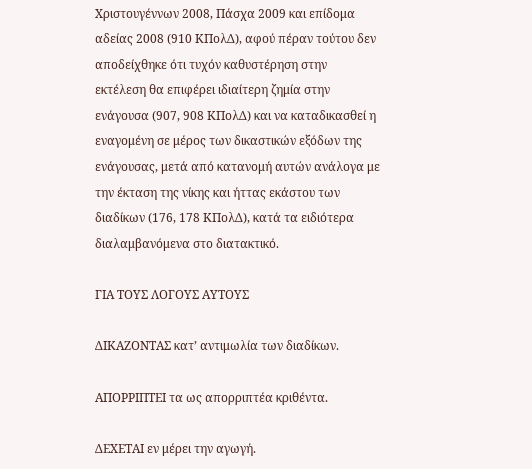Χριστουγέννων 2008, Πάσχα 2009 και επίδομα αδείας 2008 (910 ΚΠολΔ), αφού πέραν τούτου δεν αποδείχθηκε ότι τυχόν καθυστέρηση στην εκτέλεση θα επιφέρει ιδιαίτερη ζημία στην ενάγουσα (907, 908 ΚΠολΔ) και να καταδικασθεί η εναγομένη σε μέρος των δικαστικών εξόδων της ενάγουσας, μετά από κατανομή αυτών ανάλογα με την έκταση της νίκης και ήττας εκάστου των διαδίκων (176, 178 ΚΠολΔ), κατά τα ειδιότερα διαλαμβανόμενα στο διατακτικό.

ΓΙΑ ΤΟΥΣ ΛΟΓΟΥΣ ΑΥΤΟΥΣ

ΔΙΚΑΖΟΝΤΑΣ κατ’ αντιμωλία των διαδίκων.

ΑΠΟΡΡΙΠΤΕΙ τα ως απορριπτέα κριθέντα.

ΔΕΧΕΤΑΙ εν μέρει την αγωγή.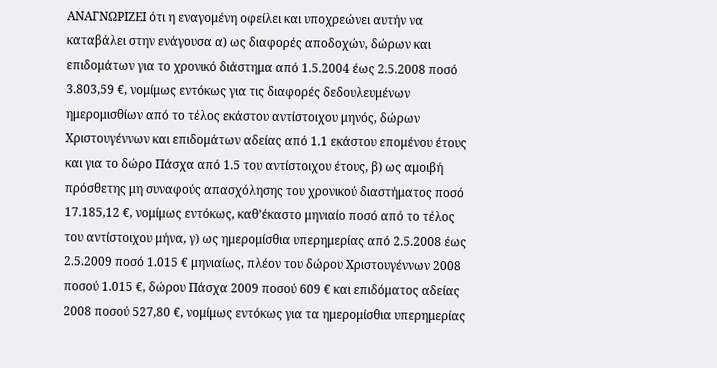ΑΝΑΓΝΩΡΙΖΕΙ ότι η εναγομένη οφείλει και υποχρεώνει αυτήν να καταβάλει στην ενάγουσα α) ως διαφορές αποδοχών, δώρων και επιδομάτων για το χρονικό διάστημα από 1.5.2004 έως 2.5.2008 ποσό 3.803,59 €, νομίμως εντόκως για τις διαφορές δεδουλευμένων ημερομισθίων από το τέλος εκάστου αντίστοιχου μηνός, δώρων Χριστουγέννων και επιδομάτων αδείας από 1.1 εκάστου επομένου έτους και για το δώρο Πάσχα από 1.5 του αντίστοιχου έτους, β) ως αμοιβή πρόσθετης μη συναφούς απασχόλησης του χρονικού διαστήματος ποσό 17.185,12 €, νομίμως εντόκως, καθ’έκαστο μηνιαίο ποσό από το τέλος του αντίστοιχου μήνα, γ) ως ημερομίσθια υπερημερίας από 2.5.2008 έως 2.5.2009 ποσό 1.015 € μηνιαίως, πλέον του δώρου Χριστουγέννων 2008 ποσού 1.015 €, δώρου Πάσχα 2009 ποσού 609 € και επιδόματος αδείας 2008 ποσού 527,80 €, νομίμως εντόκως για τα ημερομίσθια υπερημερίας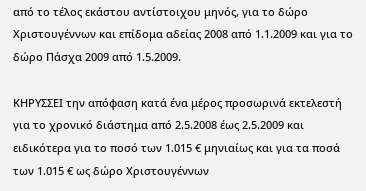από το τέλος εκάστου αντίστοιχου μηνός, για το δώρο Χριστουγέννων και επίδομα αδείας 2008 από 1.1.2009 και για το δώρο Πάσχα 2009 από 1.5.2009.

ΚΗΡΥΣΣΕΙ την απόφαση κατά ένα μέρος προσωρινά εκτελεστή για το χρονικό διάστημα από 2.5.2008 έως 2.5.2009 και ειδικότερα για το ποσό των 1.015 € μηνιαίως και για τα ποσά των 1.015 € ως δώρο Χριστουγέννων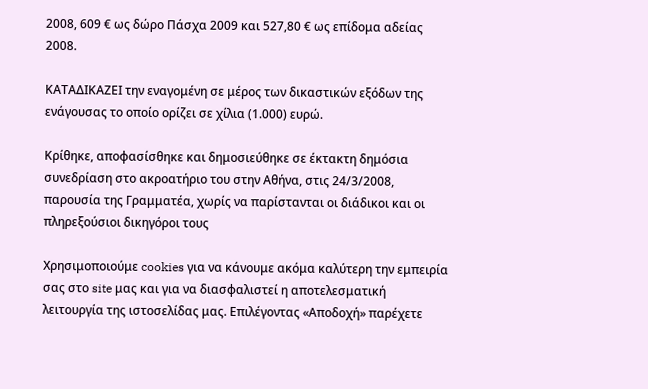2008, 609 € ως δώρο Πάσχα 2009 και 527,80 € ως επίδομα αδείας 2008.

ΚΑΤΑΔΙΚΑΖΕΙ την εναγομένη σε μέρος των δικαστικών εξόδων της ενάγουσας το οποίο ορίζει σε χίλια (1.000) ευρώ.

Κρίθηκε, αποφασίσθηκε και δημοσιεύθηκε σε έκτακτη δημόσια συνεδρίαση στο ακροατήριο του στην Αθήνα, στις 24/3/2008, παρουσία της Γραμματέα, χωρίς να παρίστανται οι διάδικοι και οι πληρεξούσιοι δικηγόροι τους

Χρησιμοποιούμε cookies για να κάνουμε ακόμα καλύτερη την εμπειρία σας στο site μας και για να διασφαλιστεί η αποτελεσματική λειτουργία της ιστοσελίδας μας. Επιλέγοντας «Αποδοχή» παρέχετε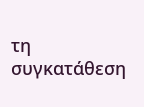τη συγκατάθεση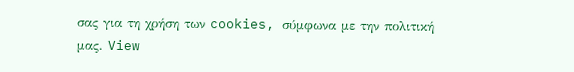σας για τη χρήση των cookies, σύμφωνα με την πολιτική μας. View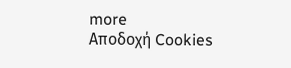more
Αποδοχή Cookies